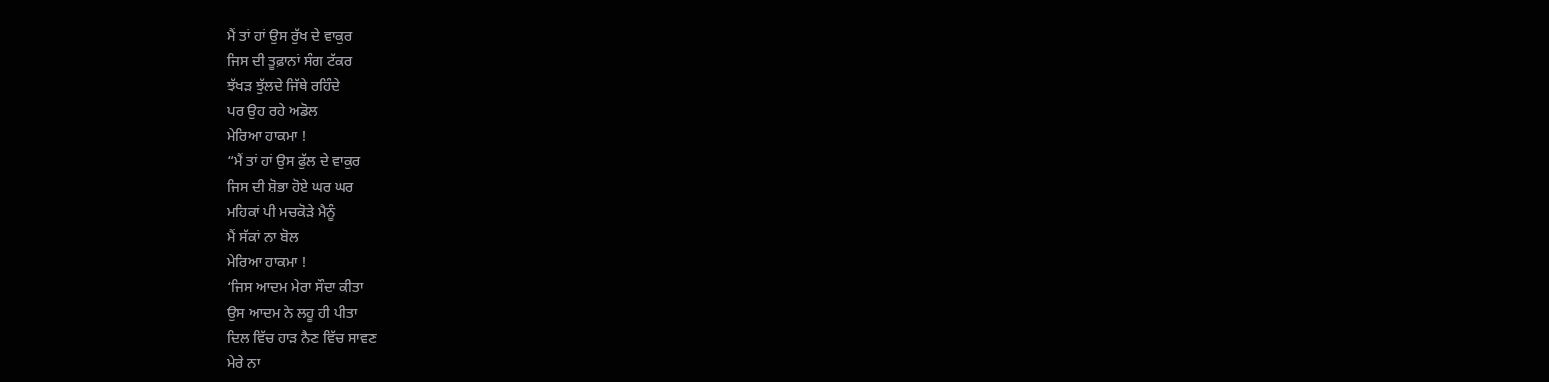ਮੈਂ ਤਾਂ ਹਾਂ ਉਸ ਰੁੱਖ ਦੇ ਵਾਕੁਰ
ਜਿਸ ਦੀ ਤੂਫ਼ਾਨਾਂ ਸੰਗ ਟੱਕਰ
ਝੱਖੜ ਝੁੱਲਦੇ ਜਿੱਥੇ ਰਹਿੰਦੇ
ਪਰ ਉਹ ਰਹੇ ਅਡੋਲ
ਮੇਰਿਆ ਹਾਕਮਾ !
“ਮੈਂ ਤਾਂ ਹਾਂ ਉਸ ਫੁੱਲ ਦੇ ਵਾਕੁਰ
ਜਿਸ ਦੀ ਸ਼ੋਭਾ ਹੋਏ ਘਰ ਘਰ
ਮਹਿਕਾਂ ਪੀ ਮਚਕੋੜੇ ਮੈਨੂੰ
ਮੈਂ ਸੱਕਾਂ ਨਾ ਬੋਲ
ਮੇਰਿਆ ਹਾਕਮਾ !
‘ਜਿਸ ਆਦਮ ਮੇਰਾ ਸੌਦਾ ਕੀਤਾ
ਉਸ ਆਦਮ ਨੇ ਲਹੂ ਹੀ ਪੀਤਾ
ਦਿਲ ਵਿੱਚ ਹਾੜ ਨੈਣ ਵਿੱਚ ਸਾਵਣ
ਮੇਰੇ ਨਾ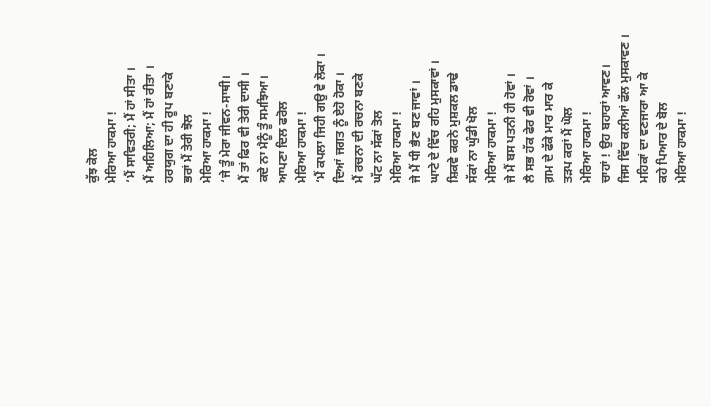ਕੁੱਝ ਕੋਲ
ਮੇਰਿਆ ਹਾਕਮਾ !
‘ਮੈਂ ਸਾਵਿਤਰੀ; ਮੈਂ ਹਾਂ ਸੀਤਾ ।
ਮੈਂ ਅਹਿਲਿਆ; ਮੈਂ ਹਾਂ ਰੀਤਾ ।
ਹਰਯੁਗ ਦਾ ਹੀ ਰੂਪ ਬਣਾਕੇ
ਭਰਾਂ ਮੈਂ ਤੇਰੀ ਝੋਲ
ਮੇਰਿਆ ਹਾਕਮਾ !
‘ਜੇ ਤੂੰ ਮੇਰਾ ਜੀਵਨ-ਸਾਥੀ।
ਮੈਂ ਤਾਂ ਫਿਰ ਵੀ ਤੇਰੀ ਦਾਸੀ ।
ਕਦੇ ਨਾ ਮੈਨੂੰ ਤੂੰ ਸਮਝਿਆ।
ਆਪਣਾ ਦਿਲ ਫਰੋਲ
ਮੇਰਿਆ ਹਾਕਮਾ !
‘ਮੈਂ ਕਪਲਾ ਜਿਹੀ ਗਉ ਵੇ ਲੋਕਾ ।
ਦਿਆਂ ਜਗਤ ਨੂੰ ਏਹੋ ਹੋਕਾ ।
ਮੈਂ ਰਚਨਾ ਦੀ ਰਚਨਾ ਬਣਕੇ
ਘੱਟ ਨਾ ਸੱਕਾਂ ਤੋਲ
ਮੇਰਿਆ ਹਾਕਮਾ !
ਜੇ ਮੈਂ ਧੀ ਭੈਣ ਬਣ ਜਾਵਾਂ ।
ਘਾਟੇ ਦੇ ਵਿੱਚ ਰਹਿ ਮੁਸਕਾਵਾਂ ।
ਸ਼ਿਕਵੇ ਕਰਨੇ ਮੁਸ਼ਕਲ ਡਾਢੇ
ਸੱਕਾਂ ਨਾ ਘੁੰਡੀ ਖੋਲ
ਮੇਰਿਆ ਹਾਕਮਾ !
ਜੇ ਮੈਂ ਬਸ ਪਤਨੀ ਹੀ ਹੋਵਾਂ ।
ਲੈ ਸਭ ਹੱਕ ਫੇਰ ਵੀ ਰੋਵਾਂ ।
ਗ਼ਮ ਦੇ ਫੱਕੇ ਮਾਰ ਮਾਰ ਕੇ
ਤੜਪ ਕਰਾਂ ਮੈਂ ਘੋਲ
ਮੇਰਿਆ ਹਾਕਮਾ !
ਚਾਹਾਂ ! ਉਹ ਬਹਾਰਾਂ ਆਵਣ।
ਜਿਸ ਵਿੱਚ ਕਲੀਆਂ ਫੱਲ ਮੁਸਕਾਵਣ ।
ਮਹਿਕਾਂ ਦਾ ਵਣਜਾਰਾ ਆ ਕੇ
ਕਹੇ ਪਿਆਰ ਦੇ ਬੋਲ
ਮੇਰਿਆ ਹਾਕਮਾ !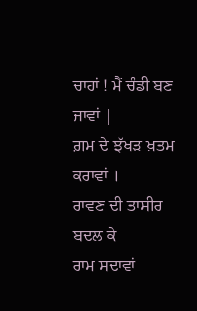ਚਾਹਾਂ ! ਮੈਂ ਚੰਡੀ ਬਣ ਜਾਵਾਂ |
ਗ਼ਮ ਦੇ ਝੱਖੜ ਖ਼ਤਮ ਕਰਾਵਾਂ ।
ਰਾਵਣ ਦੀ ਤਾਸੀਰ ਬਦਲ ਕੇ
ਰਾਮ ਸਦਾਵਾਂ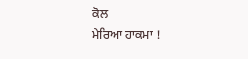ਕੋਲ
ਮੇਰਿਆ ਹਾਕਮਾ !